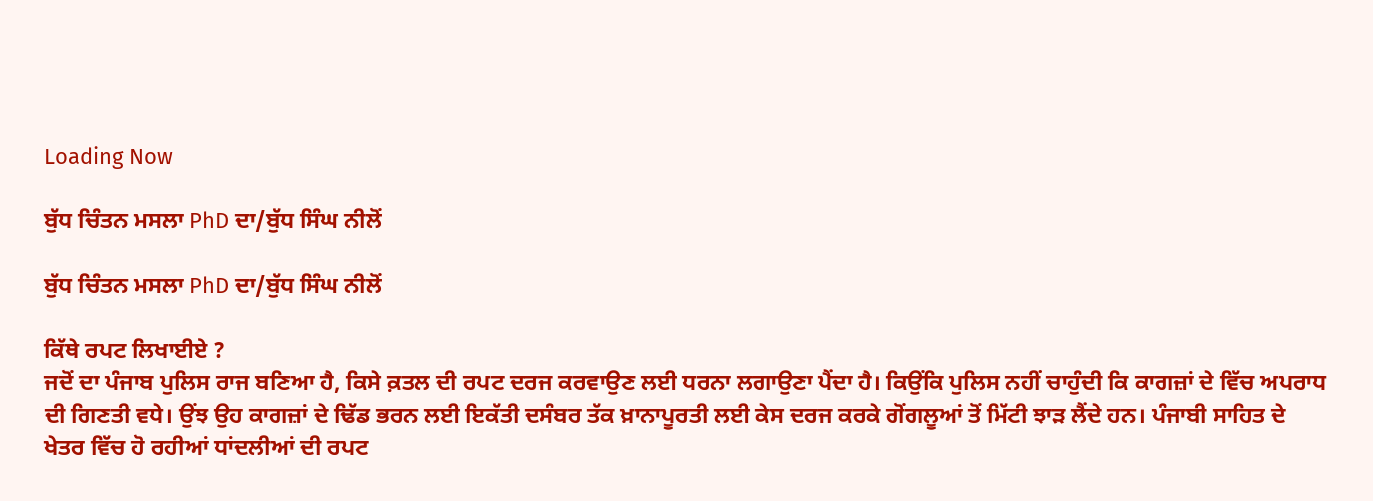Loading Now

ਬੁੱਧ ਚਿੰਤਨ ਮਸਲਾ PhD ਦਾ/ਬੁੱਧ ਸਿੰਘ ਨੀਲੋਂ

ਬੁੱਧ ਚਿੰਤਨ ਮਸਲਾ PhD ਦਾ/ਬੁੱਧ ਸਿੰਘ ਨੀਲੋਂ

ਕਿੱਥੇ ਰਪਟ ਲਿਖਾਈਏ ?
ਜਦੋਂ ਦਾ ਪੰਜਾਬ ਪੁਲਿਸ ਰਾਜ ਬਣਿਆ ਹੈ, ਕਿਸੇ ਕ਼ਤਲ ਦੀ ਰਪਟ ਦਰਜ ਕਰਵਾਉਣ ਲਈ ਧਰਨਾ ਲਗਾਉਣਾ ਪੈਂਦਾ ਹੈ। ਕਿਉਂਕਿ ਪੁਲਿਸ ਨਹੀਂ ਚਾਹੁੰਦੀ ਕਿ ਕਾਗਜ਼ਾਂ ਦੇ ਵਿੱਚ ਅਪਰਾਧ ਦੀ ਗਿਣਤੀ ਵਧੇ। ਉਂਝ ਉਹ ਕਾਗਜ਼ਾਂ ਦੇ ਢਿੱਡ ਭਰਨ ਲਈ ਇਕੱਤੀ ਦਸੰਬਰ ਤੱਕ ਖ਼ਾਨਾਪੂਰਤੀ ਲਈ ਕੇਸ ਦਰਜ ਕਰਕੇ ਗੋਂਗਲੂਆਂ ਤੋਂ ਮਿੱਟੀ ਝਾੜ ਲੈਂਦੇ ਹਨ। ਪੰਜਾਬੀ ਸਾਹਿਤ ਦੇ ਖੇਤਰ ਵਿੱਚ ਹੋ ਰਹੀਆਂ ਧਾਂਦਲੀਆਂ ਦੀ ਰਪਟ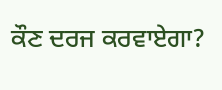ਕੌਣ ਦਰਜ ਕਰਵਾਏਗਾ?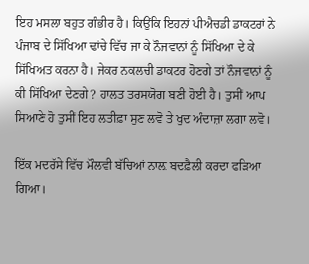ਇਹ ਮਸਲਾ ਬਹੁਤ ਗੰਭੀਰ ਹੈ। ਕਿਉਂਕਿ ਇਹਨਾਂ ਪੀਐਚਡੀ ਡਾਕਟਰਾਂ ਨੇ ਪੰਜਾਬ ਦੇ ਸਿੱਖਿਆ ਢਾਂਚੇ ਵਿੱਚ ਜਾ ਕੇ ਨੌਜਵਾਨਾਂ ਨੂੰ ਸਿੱਖਿਆ ਦੇ ਕੇ ਸਿੱਖਿਅਤ ਕਰਨਾ ਹੈ। ਜੇਕਰ ਨਕਲਚੀ ਡਾਕਟਰ ਹੋਣਗੇ ਤਾਂ ਨੌਜਵਾਨਾਂ ਨੂੰ ਕੀ ਸਿੱਖਿਆ ਦੇਣਗੇ? ਹਾਲਤ ਤਰਸਯੋਗ ਬਣੀ ਹੋਈ ਹੈ। ਤੁਸੀਂ ਆਪ ਸਿਆਣੇ ਹੋ ਤੁਸੀਂ ਇਹ ਲਤੀਫ਼ਾ ਸੁਣ ਲਵੋ ਤੇ ਖੁਦ ਅੰਦਾਜ਼ਾ ਲਗਾ ਲਵੋ।

ਇੱਕ ਮਦਰੱਸੇ ਵਿੱਚ ਮੌਲਵੀ ਬੱਚਿਆਂ ਨਾਲ਼ ਬਦਫ਼ੈਲੀ ਕਰਦਾ ਫੜਿਆ ਗਿਆ।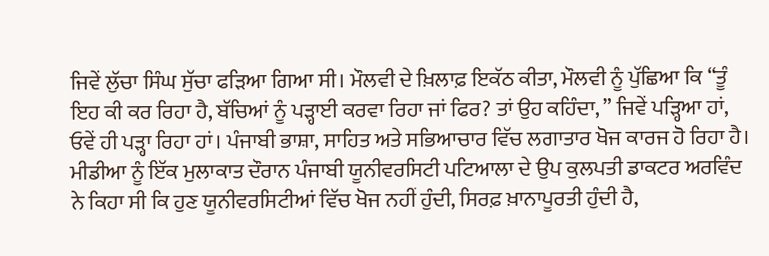ਜਿਵੇਂ ਲੁੱਚਾ ਸਿੰਘ ਸੁੱਚਾ ਫੜਿਆ ਗਿਆ ਸੀ। ਮੌਲਵੀ ਦੇ ਖ਼ਿਲਾਫ਼ ਇਕੱਠ ਕੀਤਾ, ਮੌਲਵੀ ਨੂੰ ਪੁੱਛਿਆ ਕਿ “ਤੂੰ ਇਹ ਕੀ ਕਰ ਰਿਹਾ ਹੈ, ਬੱਚਿਆਂ ਨੂੰ ਪੜ੍ਹਾਈ ਕਰਵਾ ਰਿਹਾ ਜਾਂ ਫਿਰ? ਤਾਂ ਉਹ ਕਹਿੰਦਾ, ” ਜਿਵੇਂ ਪੜ੍ਹਿਆ ਹਾਂ, ਓਵੇਂ ਹੀ ਪੜ੍ਹਾ ਰਿਹਾ ਹਾਂ। ਪੰਜਾਬੀ ਭਾਸ਼ਾ, ਸਾਹਿਤ ਅਤੇ ਸਭਿਆਚਾਰ ਵਿੱਚ ਲਗਾਤਾਰ ਖੋਜ ਕਾਰਜ ਹੋ ਰਿਹਾ ਹੈ। ਮੀਡੀਆ ਨੂੰ ਇੱਕ ਮੁਲਾਕਾਤ ਦੌਰਾਨ ਪੰਜਾਬੀ ਯੂਨੀਵਰਸਿਟੀ ਪਟਿਆਲਾ ਦੇ ਉਪ ਕੁਲਪਤੀ ਡਾਕਟਰ ਅਰਵਿੰਦ ਨੇ ਕਿਹਾ ਸੀ ਕਿ ਹੁਣ ਯੂਨੀਵਰਸਿਟੀਆਂ ਵਿੱਚ ਖੋਜ ਨਹੀਂ ਹੁੰਦੀ, ਸਿਰਫ਼ ਖ਼ਾਨਾਪੂਰਤੀ ਹੁੰਦੀ ਹੈ,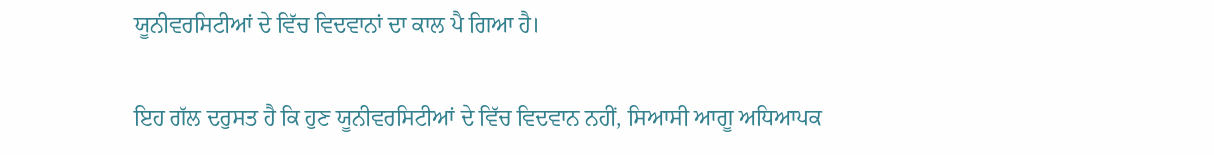ਯੂਨੀਵਰਸਿਟੀਆਂ ਦੇ ਵਿੱਚ ਵਿਦਵਾਨਾਂ ਦਾ ਕਾਲ ਪੈ ਗਿਆ ਹੈ।

ਇਹ ਗੱਲ ਦਰੁਸਤ ਹੈ ਕਿ ਹੁਣ ਯੂਨੀਵਰਸਿਟੀਆਂ ਦੇ ਵਿੱਚ ਵਿਦਵਾਨ ਨਹੀਂ, ਸਿਆਸੀ ਆਗੂ ਅਧਿਆਪਕ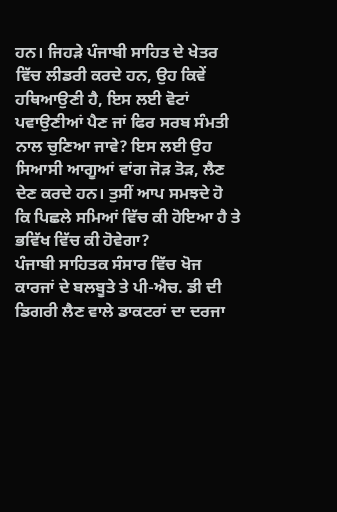ਹਨ। ਜਿਹੜੇ ਪੰਜਾਬੀ ਸਾਹਿਤ ਦੇ ਖੇਤਰ ਵਿੱਚ ਲੀਡਰੀ ਕਰਦੇ ਹਨ, ਉਹ ਕਿਵੇਂ ਹਥਿਆਉਣੀ ਹੈ, ਇਸ ਲਈ ਵੋਟਾਂ ਪਵਾਉਣੀਆਂ ਪੈਣ ਜਾਂ ਫਿਰ ਸਰਬ ਸੰਮਤੀ ਨਾਲ ਚੁਣਿਆ ਜਾਵੇ? ਇਸ ਲਈ ਉਹ ਸਿਆਸੀ ਆਗੂਆਂ ਵਾਂਗ ਜੋੜ ਤੋੜ, ਲੈਣ ਦੇਣ ਕਰਦੇ ਹਨ। ਤੁਸੀਂ ਆਪ ਸਮਝਦੇ ਹੋ ਕਿ ਪਿਛਲੇ ਸਮਿਆਂ ਵਿੱਚ ਕੀ ਹੋਇਆ ਹੈ ਤੇ ਭਵਿੱਖ ਵਿੱਚ ਕੀ ਹੋਵੇਗਾ?
ਪੰਜਾਬੀ ਸਾਹਿਤਕ ਸੰਸਾਰ ਵਿੱਚ ਖੋਜ ਕਾਰਜਾਂ ਦੇ ਬਲਬੂਤੇ ਤੇ ਪੀ-ਐਚ. ਡੀ ਦੀ ਡਿਗਰੀ ਲੈਣ ਵਾਲੇ ਡਾਕਟਰਾਂ ਦਾ ਦਰਜਾ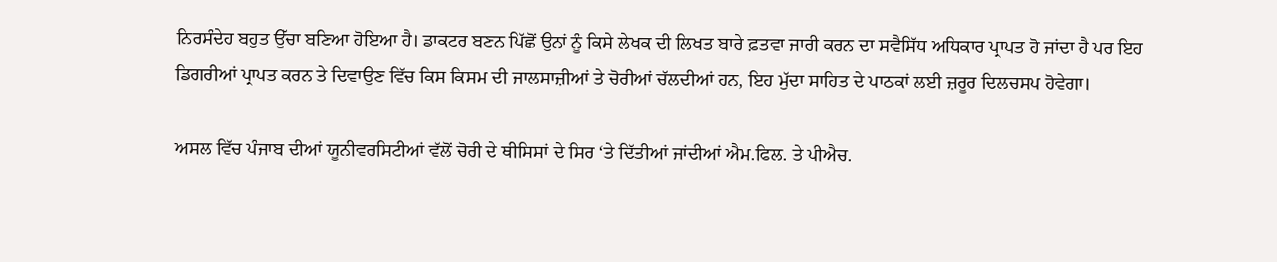ਨਿਰਸੰਦੇਹ ਬਹੁਤ ਉੱਚਾ ਬਣਿਆ ਹੋਇਆ ਹੈ। ਡਾਕਟਰ ਬਣਨ ਪਿੱਛੋਂ ਉਨਾਂ ਨੂੰ ਕਿਸੇ ਲੇਖਕ ਦੀ ਲਿਖਤ ਬਾਰੇ ਫ਼ਤਵਾ ਜਾਰੀ ਕਰਨ ਦਾ ਸਵੈਸਿੱਧ ਅਧਿਕਾਰ ਪ੍ਰਾਪਤ ਹੋ ਜਾਂਦਾ ਹੈ ਪਰ ਇਹ ਡਿਗਰੀਆਂ ਪ੍ਰਾਪਤ ਕਰਨ ਤੇ ਦਿਵਾਉਣ ਵਿੱਚ ਕਿਸ ਕਿਸਮ ਦੀ ਜਾਲਸਾਜ਼ੀਆਂ ਤੇ ਚੋਰੀਆਂ ਚੱਲਦੀਆਂ ਹਨ, ਇਹ ਮੁੱਦਾ ਸਾਹਿਤ ਦੇ ਪਾਠਕਾਂ ਲਈ ਜ਼ਰੂਰ ਦਿਲਚਸਪ ਹੋਵੇਗਾ।

ਅਸਲ ਵਿੱਚ ਪੰਜਾਬ ਦੀਆਂ ਯੂਨੀਵਰਸਿਟੀਆਂ ਵੱਲੋਂ ਚੋਰੀ ਦੇ ਥੀਸਿਸਾਂ ਦੇ ਸਿਰ ‘ਤੇ ਦਿੱਤੀਆਂ ਜਾਂਦੀਆਂ ਐਮ.ਫਿਲ. ਤੇ ਪੀਐਚ.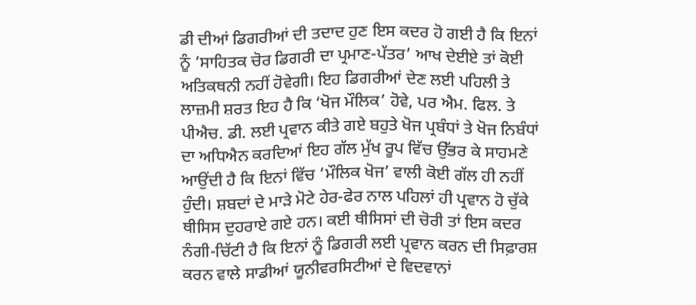ਡੀ ਦੀਆਂ ਡਿਗਰੀਆਂ ਦੀ ਤਦਾਦ ਹੁਣ ਇਸ ਕਦਰ ਹੋ ਗਈ ਹੈ ਕਿ ਇਨਾਂ ਨੂੰ ‘ਸਾਹਿਤਕ ਚੋਰ ਡਿਗਰੀ ਦਾ ਪ੍ਰਮਾਣ-ਪੱਤਰ’ ਆਖ ਦੇਈਏ ਤਾਂ ਕੋਈ ਅਤਿਕਥਨੀ ਨਹੀਂ ਹੋਵੇਗੀ। ਇਹ ਡਿਗਰੀਆਂ ਦੇਣ ਲਈ ਪਹਿਲੀ ਤੇ ਲਾਜ਼ਮੀ ਸ਼ਰਤ ਇਹ ਹੈ ਕਿ ‘ਖੋਜ ਮੌਲਿਕ’ ਹੋਵੇ, ਪਰ ਐਮ. ਫਿਲ. ਤੇ ਪੀਐਚ. ਡੀ. ਲਈ ਪ੍ਰਵਾਨ ਕੀਤੇ ਗਏ ਬਹੁਤੇ ਖੋਜ ਪ੍ਰਬੰਧਾਂ ਤੇ ਖੋਜ ਨਿਬੰਧਾਂ ਦਾ ਅਧਿਐਨ ਕਰਦਿਆਂ ਇਹ ਗੱਲ ਮੁੱਖ ਰੂਪ ਵਿੱਚ ਉੱਭਰ ਕੇ ਸਾਹਮਣੇ ਆਉਂਦੀ ਹੈ ਕਿ ਇਨਾਂ ਵਿੱਚ ‘ਮੌਲਿਕ ਖੋਜ’ ਵਾਲੀ ਕੋਈ ਗੱਲ ਹੀ ਨਹੀਂ ਹੁੰਦੀ। ਸ਼ਬਦਾਂ ਦੇ ਮਾੜੇ ਮੋਟੇ ਹੇਰ-ਫੇਰ ਨਾਲ ਪਹਿਲਾਂ ਹੀ ਪ੍ਰਵਾਨ ਹੋ ਚੁੱਕੇ ਥੀਸਿਸ ਦੁਹਰਾਏ ਗਏ ਹਨ। ਕਈ ਥੀਸਿਸਾਂ ਦੀ ਚੋਰੀ ਤਾਂ ਇਸ ਕਦਰ ਨੰਗੀ-ਚਿੱਟੀ ਹੈ ਕਿ ਇਨਾਂ ਨੂੰ ਡਿਗਰੀ ਲਈ ਪ੍ਰਵਾਨ ਕਰਨ ਦੀ ਸਿਫ਼ਾਰਸ਼ ਕਰਨ ਵਾਲੇ ਸਾਡੀਆਂ ਯੂਨੀਵਰਸਿਟੀਆਂ ਦੇ ਵਿਦਵਾਨਾਂ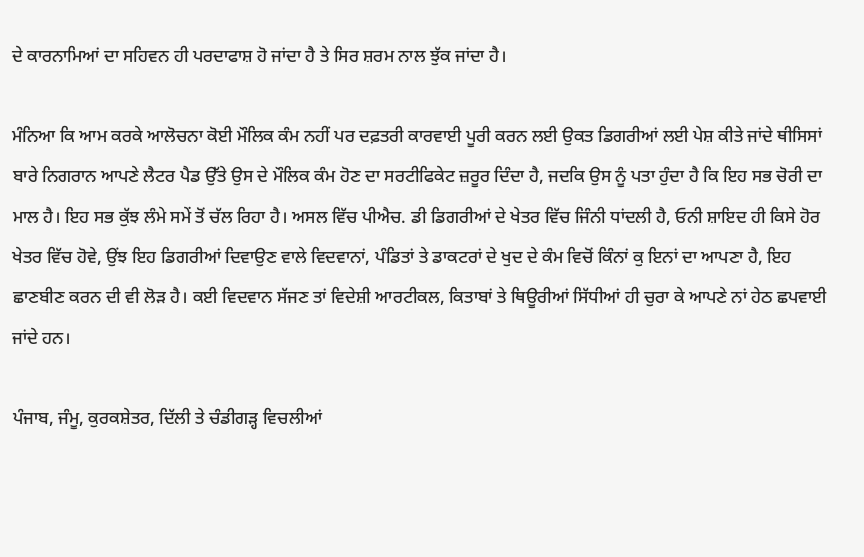ਦੇ ਕਾਰਨਾਮਿਆਂ ਦਾ ਸਹਿਵਨ ਹੀ ਪਰਦਾਫਾਸ਼ ਹੋ ਜਾਂਦਾ ਹੈ ਤੇ ਸਿਰ ਸ਼ਰਮ ਨਾਲ ਝੁੱਕ ਜਾਂਦਾ ਹੈ।

ਮੰਨਿਆ ਕਿ ਆਮ ਕਰਕੇ ਆਲੋਚਨਾ ਕੋਈ ਮੌਲਿਕ ਕੰਮ ਨਹੀਂ ਪਰ ਦਫ਼ਤਰੀ ਕਾਰਵਾਈ ਪੂਰੀ ਕਰਨ ਲਈ ਉਕਤ ਡਿਗਰੀਆਂ ਲਈ ਪੇਸ਼ ਕੀਤੇ ਜਾਂਦੇ ਥੀਸਿਸਾਂ ਬਾਰੇ ਨਿਗਰਾਨ ਆਪਣੇ ਲੈਟਰ ਪੈਡ ਉੱਤੇ ਉਸ ਦੇ ਮੌਲਿਕ ਕੰਮ ਹੋਣ ਦਾ ਸਰਟੀਫਿਕੇਟ ਜ਼ਰੂਰ ਦਿੰਦਾ ਹੈ, ਜਦਕਿ ਉਸ ਨੂੰ ਪਤਾ ਹੁੰਦਾ ਹੈ ਕਿ ਇਹ ਸਭ ਚੋਰੀ ਦਾ ਮਾਲ ਹੈ। ਇਹ ਸਭ ਕੁੱਝ ਲੰਮੇ ਸਮੇਂ ਤੋਂ ਚੱਲ ਰਿਹਾ ਹੈ। ਅਸਲ ਵਿੱਚ ਪੀਐਚ. ਡੀ ਡਿਗਰੀਆਂ ਦੇ ਖੇਤਰ ਵਿੱਚ ਜਿੰਨੀ ਧਾਂਦਲੀ ਹੈ, ਓਨੀ ਸ਼ਾਇਦ ਹੀ ਕਿਸੇ ਹੋਰ ਖੇਤਰ ਵਿੱਚ ਹੋਵੇ, ਉਂਝ ਇਹ ਡਿਗਰੀਆਂ ਦਿਵਾਉਣ ਵਾਲੇ ਵਿਦਵਾਨਾਂ, ਪੰਡਿਤਾਂ ਤੇ ਡਾਕਟਰਾਂ ਦੇ ਖੁਦ ਦੇ ਕੰਮ ਵਿਚੋਂ ਕਿੰਨਾਂ ਕੁ ਇਨਾਂ ਦਾ ਆਪਣਾ ਹੈ, ਇਹ ਛਾਣਬੀਣ ਕਰਨ ਦੀ ਵੀ ਲੋੜ ਹੈ। ਕਈ ਵਿਦਵਾਨ ਸੱਜਣ ਤਾਂ ਵਿਦੇਸ਼ੀ ਆਰਟੀਕਲ, ਕਿਤਾਬਾਂ ਤੇ ਥਿਊਰੀਆਂ ਸਿੱਧੀਆਂ ਹੀ ਚੁਰਾ ਕੇ ਆਪਣੇ ਨਾਂ ਹੇਠ ਛਪਵਾਈ ਜਾਂਦੇ ਹਨ।

ਪੰਜਾਬ, ਜੰਮੂ, ਕੁਰਕਸ਼ੇਤਰ, ਦਿੱਲੀ ਤੇ ਚੰਡੀਗੜ੍ਹ ਵਿਚਲੀਆਂ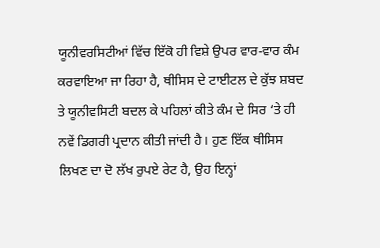ਯੂਨੀਵਰਸਿਟੀਆਂ ਵਿੱਚ ਇੱਕੋ ਹੀ ਵਿਸ਼ੇ ਉਪਰ ਵਾਰ-ਵਾਰ ਕੰਮ ਕਰਵਾਇਆ ਜਾ ਰਿਹਾ ਹੈ, ਥੀਸਿਸ ਦੇ ਟਾਈਟਲ ਦੇ ਕੁੱਝ ਸ਼ਬਦ ਤੇ ਯੂਨੀਵਸਿਟੀ ਬਦਲ ਕੇ ਪਹਿਲਾਂ ਕੀਤੇ ਕੰਮ ਦੇ ਸਿਰ ‘ਤੇ ਹੀ ਨਵੇਂ ਡਿਗਰੀ ਪ੍ਰਦਾਨ ਕੀਤੀ ਜਾਂਦੀ ਹੈ। ਹੁਣ ਇੱਕ ਥੀਸਿਸ ਲਿਖਣ ਦਾ ਦੋ ਲੱਖ ਰੁਪਏ ਰੇਟ ਹੈ, ਉਹ ਇਨ੍ਹਾਂ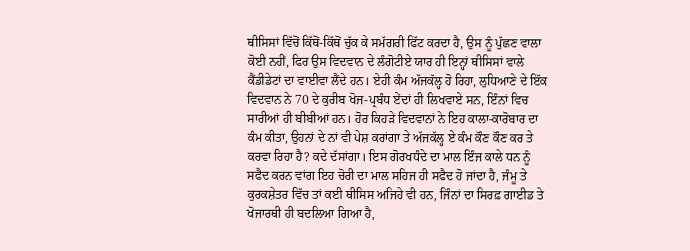ਥੀਸਿਸਾਂ ਵਿੱਚੋਂ ਕਿੱਥੋਂ-ਕਿੱਥੋਂ ਚੁੱਕ ਕੇ ਸਮੱਗਰੀ ਫਿੱਟ ਕਰਦਾ ਹੈ, ਉਸ ਨੂੰ ਪੁੱਛਣ ਵਾਲਾ ਕੋਈ ਨਹੀਂ, ਫਿਰ ਉਸ ਵਿਦਵਾਨ ਦੇ ਲੰਗੋਟੀਏ ਯਾਰ ਹੀ ਇਨ੍ਹਾਂ ਥੀਸਿਸਾਂ ਵਾਲੇ ਕੈਂਡੀਡੇਟਾਂ ਦਾ ਵਾਈਵਾ ਲੈਂਦੇ ਹਨ। ਏਹੀ ਕੰਮ ਅੱਜਕੱਲ੍ਹ ਹੋ ਰਿਹਾ, ਲੁਧਿਆਣੇ ਦੇ ਇੱਕ ਵਿਦਵਾਨ ਨੇ 70 ਦੇ ਕੁਰੀਬ ਖੋਜ-ਪ੍ਰਬੰਧ ਏਂਦਾਂ ਹੀ ਲਿਖਵਾਏ ਸਨ, ਇੰਨਾਂ ਵਿਚ ਸਾਰੀਆਂ ਹੀ ਬੀਬੀਆਂ ਹਨ। ਹੋਰ ਕਿਹੜੇ ਵਿਦਵਾਨਾਂ ਨੇ ਇਹ ਕਾਲਾ-ਕਾਰੋਬਾਰ ਦਾ ਕੰਮ ਕੀਤਾ, ਉਹਨਾਂ ਦੇ ਨਾਂ ਵੀ ਪੇਸ਼ ਕਰਾਂਗਾ ਤੇ ਅੱਜਕੱਲ੍ਹ ਏ ਕੰਮ ਕੌਣ ਕੌਣ ਕਰ ਤੇ ਕਰਵਾ ਰਿਹਾ ਹੈ? ਕਦੇ ਦੱਸਾਂਗਾ। ਇਸ ਗੋਰਖਧੰਦੇ ਦਾ ਮਾਲ ਇੰਜ ਕਾਲੇ ਧਨ ਨੂੰ ਸਫੈਦ ਕਰਨ ਵਾਂਗ ਇਹ ਚੋਰੀ ਦਾ ਮਾਲ ਸਹਿਜ ਹੀ ਸਫੈਦ ਹੋ ਜਾਂਦਾ ਹੈ, ਜੰਮੂ ਤੇ ਕੁਰਕਸ਼ੇਤਰ ਵਿੱਚ ਤਾਂ ਕਈ ਥੀਸਿਸ ਅਜਿਹੇ ਵੀ ਹਨ, ਜਿੰਨਾਂ ਦਾ ਸਿਰਫ਼ ਗਾਈਡ ਤੇ ਖੋਜਾਰਥੀ ਹੀ ਬਦਲਿਆ ਗਿਆ ਹੈ,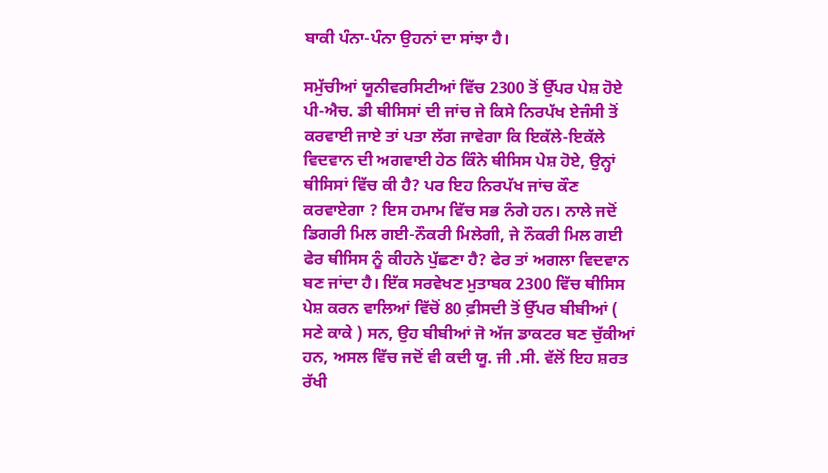ਬਾਕੀ ਪੰਨਾ-ਪੰਨਾ ਉਹਨਾਂ ਦਾ ਸਾਂਝਾ ਹੈ।

ਸਮੁੱਚੀਆਂ ਯੂਨੀਵਰਸਿਟੀਆਂ ਵਿੱਚ 2300 ਤੋਂ ਉੱਪਰ ਪੇਸ਼ ਹੋਏ ਪੀ-ਐਚ. ਡੀ ਥੀਸਿਸਾਂ ਦੀ ਜਾਂਚ ਜੇ ਕਿਸੇ ਨਿਰਪੱਖ ਏਜੰਸੀ ਤੋਂ ਕਰਵਾਈ ਜਾਏ ਤਾਂ ਪਤਾ ਲੱਗ ਜਾਵੇਗਾ ਕਿ ਇਕੱਲੇ-ਇਕੱਲੇ ਵਿਦਵਾਨ ਦੀ ਅਗਵਾਈ ਹੇਠ ਕਿੰਨੇ ਥੀਸਿਸ ਪੇਸ਼ ਹੋਏ, ਉਨ੍ਹਾਂ ਥੀਸਿਸਾਂ ਵਿੱਚ ਕੀ ਹੈ? ਪਰ ਇਹ ਨਿਰਪੱਖ ਜਾਂਚ ਕੌਣ ਕਰਵਾਏਗਾ ? ਇਸ ਹਮਾਮ ਵਿੱਚ ਸਭ ਨੰਗੇ ਹਨ। ਨਾਲੇ ਜਦੋਂ ਡਿਗਰੀ ਮਿਲ ਗਈ-ਨੌਕਰੀ ਮਿਲੇਗੀ, ਜੇ ਨੌਕਰੀ ਮਿਲ ਗਈ ਫੇਰ ਥੀਸਿਸ ਨੂੰ ਕੀਹਨੇ ਪੁੱਛਣਾ ਹੈ? ਫੇਰ ਤਾਂ ਅਗਲਾ ਵਿਦਵਾਨ ਬਣ ਜਾਂਦਾ ਹੈ। ਇੱਕ ਸਰਵੇਖਣ ਮੁਤਾਬਕ 2300 ਵਿੱਚ ਥੀਸਿਸ ਪੇਸ਼ ਕਰਨ ਵਾਲਿਆਂ ਵਿੱਚੋਂ 80 ਫ਼ੀਸਦੀ ਤੋਂ ਉੱਪਰ ਬੀਬੀਆਂ ( ਸਣੇ ਕਾਕੇ ) ਸਨ, ਉਹ ਬੀਬੀਆਂ ਜੋ ਅੱਜ ਡਾਕਟਰ ਬਣ ਚੁੱਕੀਆਂ ਹਨ, ਅਸਲ ਵਿੱਚ ਜਦੋਂ ਵੀ ਕਦੀ ਯੂ. ਜੀ .ਸੀ. ਵੱਲੋਂ ਇਹ ਸ਼ਰਤ ਰੱਖੀ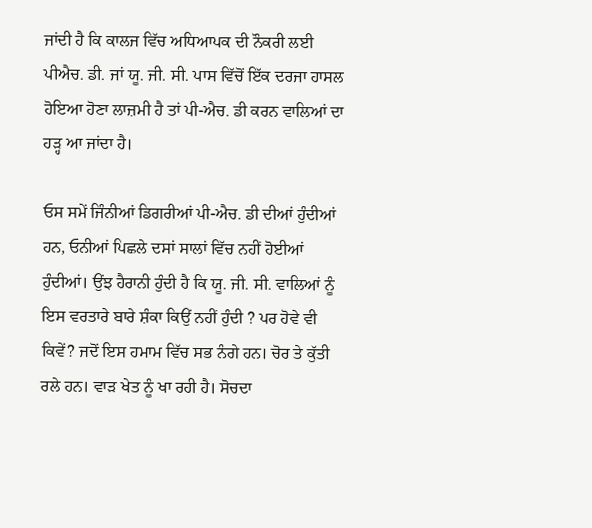ਜਾਂਦੀ ਹੈ ਕਿ ਕਾਲਜ ਵਿੱਚ ਅਧਿਆਪਕ ਦੀ ਨੌਕਰੀ ਲਈ ਪੀਐਚ. ਡੀ. ਜਾਂ ਯੂ. ਜੀ. ਸੀ. ਪਾਸ ਵਿੱਚੋਂ ਇੱਕ ਦਰਜਾ ਹਾਸਲ ਹੋਇਆ ਹੋਣਾ ਲਾਜ਼ਮੀ ਹੈ ਤਾਂ ਪੀ-ਐਚ. ਡੀ ਕਰਨ ਵਾਲਿਆਂ ਦਾ ਹੜ੍ਹ ਆ ਜਾਂਦਾ ਹੈ।

ਓਸ ਸਮੇਂ ਜਿੰਨੀਆਂ ਡਿਗਰੀਆਂ ਪੀ-ਐਚ. ਡੀ ਦੀਆਂ ਹੁੰਦੀਆਂ ਹਨ, ਓਨੀਆਂ ਪਿਛਲੇ ਦਸਾਂ ਸਾਲਾਂ ਵਿੱਚ ਨਹੀਂ ਹੋਈਆਂ ਹੁੰਦੀਆਂ। ਉਂਝ ਹੈਰਾਨੀ ਹੁੰਦੀ ਹੈ ਕਿ ਯੂ. ਜੀ. ਸੀ. ਵਾਲਿਆਂ ਨੂੰ ਇਸ ਵਰਤਾਰੇ ਬਾਰੇ ਸ਼ੰਕਾ ਕਿਉਂ ਨਹੀਂ ਹੁੰਦੀ ? ਪਰ ਹੋਵੇ ਵੀ ਕਿਵੇਂ? ਜਦੋਂ ਇਸ ਹਮਾਮ ਵਿੱਚ ਸਭ ਨੰਗੇ ਹਨ। ਚੋਰ ਤੇ ਕੁੱਤੀ ਰਲੇ ਹਨ। ਵਾੜ ਖੇਤ ਨੂੰ ਖਾ ਰਹੀ ਹੈ। ਸੋਚਦਾ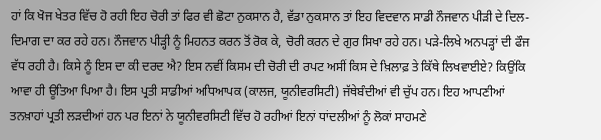ਹਾਂ ਕਿ ਖੋਜ ਖੇਤਰ ਵਿੱਚ ਹੋ ਰਹੀ ਇਹ ਚੋਰੀ ਤਾਂ ਫਿਰ ਵੀ ਛੋਟਾ ਨੁਕਸਾਨ ਹੈ, ਵੱਡਾ ਨੁਕਸਾਨ ਤਾਂ ਇਹ ਵਿਦਵਾਨ ਸਾਡੀ ਨੌਜਵਾਨ ਪੀੜੀ ਦੇ ਦਿਲ-ਦਿਮਾਗ ਦਾ ਕਰ ਰਹੇ ਹਨ। ਨੌਜਵਾਨ ਪੀੜ੍ਹੀ ਨੂੰ ਮਿਹਨਤ ਕਰਨ ਤੋਂ ਰੋਕ ਕੇ, ਚੋਰੀ ਕਰਨ ਦੇ ਗੁਰ ਸਿਖਾ ਰਹੇ ਹਨ। ਪੜੇ-ਲਿਖੇ ਅਨਪੜ੍ਹਾਂ ਦੀ ਫੌਜ ਵੱਧ ਰਹੀ ਹੈ। ਕਿਸੇ ਨੂੰ ਇਸ ਦਾ ਕੀ ਦਰਦ ਐ? ਇਸ ਨਵੀਂ ਕਿਸਮ ਦੀ ਚੋਰੀ ਦੀ ਰਪਟ ਅਸੀਂ ਕਿਸ ਦੇ ਖ਼ਿਲਾਫ਼ ਤੇ ਕਿੱਥੇ ਲਿਖਵਾਈਏ? ਕਿਉਂਕਿ ਆਵਾ ਹੀ ਊਤਿਆ ਪਿਆ ਹੈ। ਇਸ ਪ੍ਰਤੀ ਸਾਡੀਆਂ ਅਧਿਆਪਕ (ਕਾਲਜ, ਯੂਨੀਵਰਸਿਟੀ) ਜੱਥੇਬੰਦੀਆਂ ਵੀ ਚੁੱਪ ਹਨ। ਇਹ ਆਪਣੀਆਂ ਤਨਖ਼ਾਹਾਂ ਪ੍ਰਤੀ ਲੜਦੀਆਂ ਹਨ ਪਰ ਇਨਾਂ ਨੇ ਯੂਨੀਵਰਸਿਟੀ ਵਿੱਚ ਹੋ ਰਹੀਆਂ ਇਨਾਂ ਧਾਂਦਲੀਆਂ ਨੂੰ ਲੋਕਾਂ ਸਾਹਮਣੇ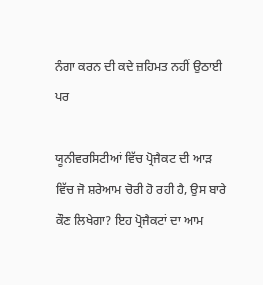ਨੰਗਾ ਕਰਨ ਦੀ ਕਦੇ ਜ਼ਹਿਮਤ ਨਹੀਂ ਉਠਾਈ ਪਰ

ਯੂਨੀਵਰਸਿਟੀਆਂ ਵਿੱਚ ਪ੍ਰੋਜੈਕਟ ਦੀ ਆੜ ਵਿੱਚ ਜੋ ਸ਼ਰੇਆਮ ਚੋਰੀ ਹੋ ਰਹੀ ਹੈ, ਉਸ ਬਾਰੇ ਕੌਣ ਲਿਖੇਗਾ? ਇਹ ਪ੍ਰੋਜੈਕਟਾਂ ਦਾ ਆਮ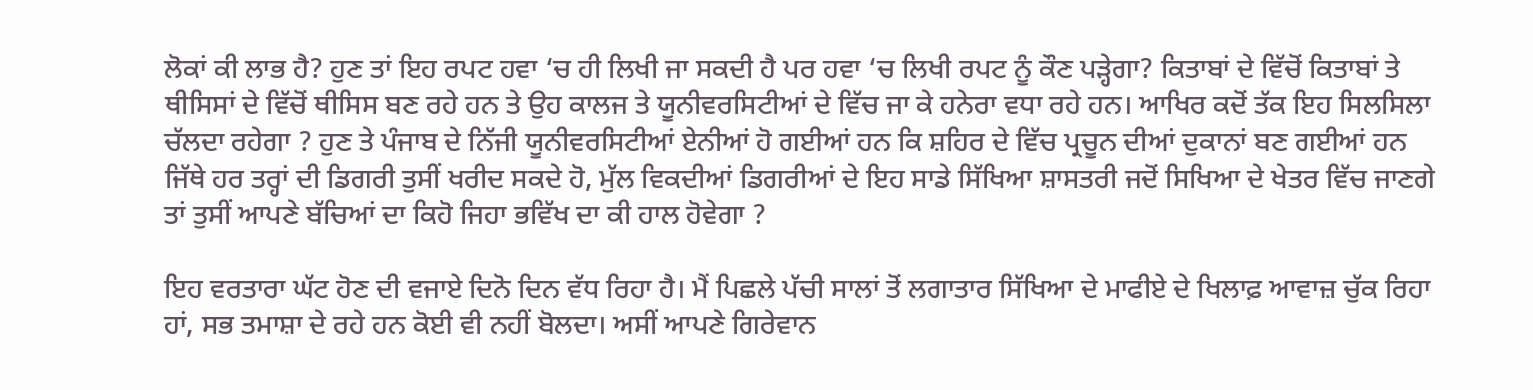ਲੋਕਾਂ ਕੀ ਲਾਭ ਹੈ? ਹੁਣ ਤਾਂ ਇਹ ਰਪਟ ਹਵਾ ‘ਚ ਹੀ ਲਿਖੀ ਜਾ ਸਕਦੀ ਹੈ ਪਰ ਹਵਾ ‘ਚ ਲਿਖੀ ਰਪਟ ਨੂੰ ਕੌਣ ਪੜ੍ਹੇਗਾ? ਕਿਤਾਬਾਂ ਦੇ ਵਿੱਚੋਂ ਕਿਤਾਬਾਂ ਤੇ ਥੀਸਿਸਾਂ ਦੇ ਵਿੱਚੋਂ ਥੀਸਿਸ ਬਣ ਰਹੇ ਹਨ ਤੇ ਉਹ ਕਾਲਜ ਤੇ ਯੂਨੀਵਰਸਿਟੀਆਂ ਦੇ ਵਿੱਚ ਜਾ ਕੇ ਹਨੇਰਾ ਵਧਾ ਰਹੇ ਹਨ। ਆਖਿਰ ਕਦੋਂ ਤੱਕ ਇਹ ਸਿਲਸਿਲਾ ਚੱਲਦਾ ਰਹੇਗਾ ? ਹੁਣ ਤੇ ਪੰਜਾਬ ਦੇ ਨਿੱਜੀ ਯੂਨੀਵਰਸਿਟੀਆਂ ਏਨੀਆਂ ਹੋ ਗਈਆਂ ਹਨ ਕਿ ਸ਼ਹਿਰ ਦੇ ਵਿੱਚ ਪ੍ਰਚੂਨ ਦੀਆਂ ਦੁਕਾਨਾਂ ਬਣ ਗਈਆਂ ਹਨ ਜਿੱਥੇ ਹਰ ਤਰ੍ਹਾਂ ਦੀ ਡਿਗਰੀ ਤੁਸੀਂ ਖਰੀਦ ਸਕਦੇ ਹੋ, ਮੁੱਲ ਵਿਕਦੀਆਂ ਡਿਗਰੀਆਂ ਦੇ ਇਹ ਸਾਡੇ ਸਿੱਖਿਆ ਸ਼ਾਸਤਰੀ ਜਦੋਂ ਸਿਖਿਆ ਦੇ ਖੇਤਰ ਵਿੱਚ ਜਾਣਗੇ ਤਾਂ ਤੁਸੀਂ ਆਪਣੇ ਬੱਚਿਆਂ ਦਾ ਕਿਹੋ ਜਿਹਾ ਭਵਿੱਖ ਦਾ ਕੀ ਹਾਲ ਹੋਵੇਗਾ ?

ਇਹ ਵਰਤਾਰਾ ਘੱਟ ਹੋਣ ਦੀ ਵਜਾਏ ਦਿਨੋ ਦਿਨ ਵੱਧ ਰਿਹਾ ਹੈ। ਮੈਂ ਪਿਛਲੇ ਪੱਚੀ ਸਾਲਾਂ ਤੋਂ ਲਗਾਤਾਰ ਸਿੱਖਿਆ ਦੇ ਮਾਫੀਏ ਦੇ ਖਿਲਾਫ਼ ਆਵਾਜ਼ ਚੁੱਕ ਰਿਹਾ ਹਾਂ, ਸਭ ਤਮਾਸ਼ਾ ਦੇ ਰਹੇ ਹਨ ਕੋਈ ਵੀ ਨਹੀਂ ਬੋਲਦਾ। ਅਸੀਂ ਆਪਣੇ ਗਿਰੇਵਾਨ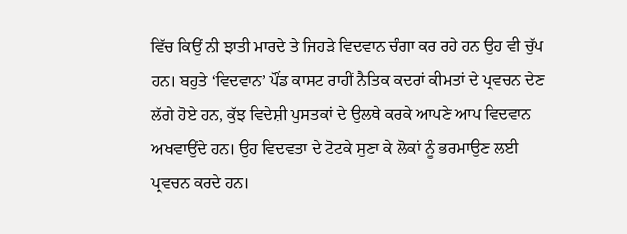ਵਿੱਚ ਕਿਉਂ ਨੀ ਝਾਤੀ ਮਾਰਦੇ ਤੇ ਜਿਹੜੇ ਵਿਦਵਾਨ ਚੰਗਾ ਕਰ ਰਹੇ ਹਨ ਉਹ ਵੀ ਚੁੱਪ ਹਨ। ਬਹੁਤੇ ‘ਵਿਦਵਾਨ’ ਪੌਂਡ ਕਾਸਟ ਰਾਹੀਂ ਨੈਤਿਕ ਕਦਰਾਂ ਕੀਮਤਾਂ ਦੇ ਪ੍ਰਵਚਨ ਦੇਣ ਲੱਗੇ ਹੋਏ ਹਨ, ਕੁੱਝ ਵਿਦੇਸ਼ੀ ਪੁਸਤਕਾਂ ਦੇ ਉਲਥੇ ਕਰਕੇ ਆਪਣੇ ਆਪ ਵਿਦਵਾਨ ਅਖਵਾਉਂਦੇ ਹਨ। ਉਹ ਵਿਦਵਤਾ ਦੇ ਟੋਟਕੇ ਸੁਣਾ ਕੇ ਲੋਕਾਂ ਨੂੰ ਭਰਮਾਉਣ ਲਈ ਪ੍ਰਵਚਨ ਕਰਦੇ ਹਨ।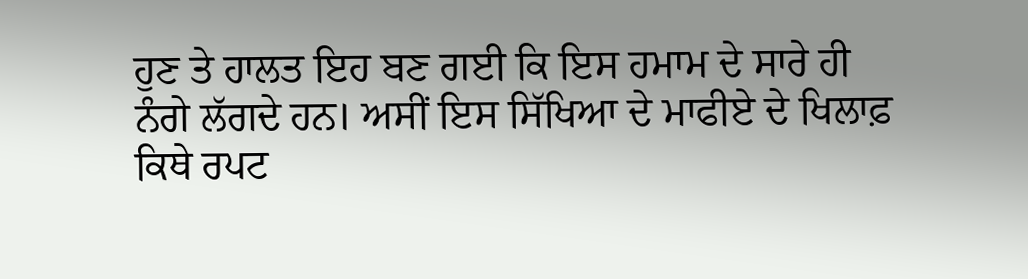ਹੁਣ ਤੇ ਹਾਲਤ ਇਹ ਬਣ ਗਈ ਕਿ ਇਸ ਹਮਾਮ ਦੇ ਸਾਰੇ ਹੀ ਨੰਗੇ ਲੱਗਦੇ ਹਨ। ਅਸੀਂ ਇਸ ਸਿੱਖਿਆ ਦੇ ਮਾਫੀਏ ਦੇ ਖਿਲਾਫ਼ ਕਿਥੇ ਰਪਟ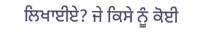ਲਿਖਾਈਏ? ਜੇ ਕਿਸੇ ਨੂੰ ਕੋਈ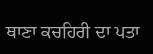ਥਾਣਾ ਕਚਹਿਰੀ ਦਾ ਪਤਾ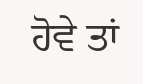ਹੋਵੇ ਤਾਂ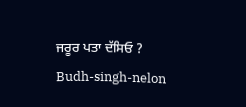ਜਰੂਰ ਪਤਾ ਦੱਸਿਓ ?
Budh-singh-nelon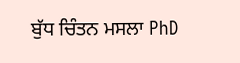ਬੁੱਧ ਚਿੰਤਨ ਮਸਲਾ PhD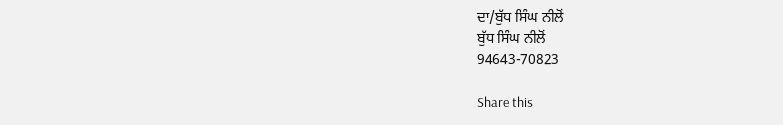ਦਾ/ਬੁੱਧ ਸਿੰਘ ਨੀਲੋਂ
ਬੁੱਧ ਸਿੰਘ ਨੀਲੋਂ
94643-70823

Share this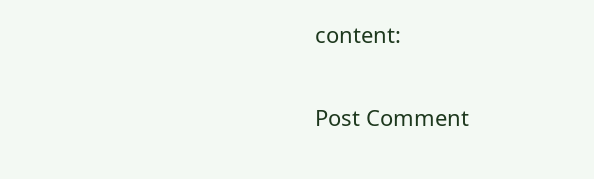content:

Post Comment